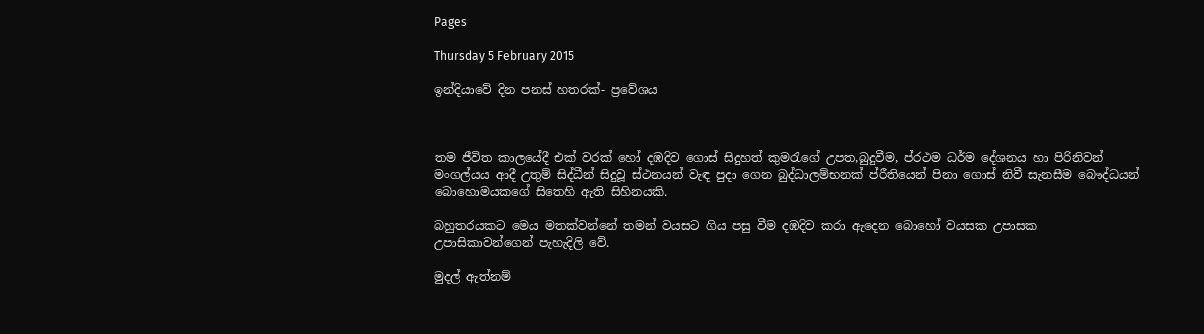Pages

Thursday 5 February 2015

ඉන්දියාවේ දින පනස් හතරක්- ප්‍රවේශය



තම ජීවිත කාලයේදී එක් වරක් හෝ දඹදිව ගොස් සිදුහත් කුමරැගේ උපත,බුදුවීම, ප්රථම ධර්ම දේශනය හා පිරිනිවන් මංගල්යය ආදී උතුම් සිද්ධීන් සිදුවූ ස්ථනයන් වැඳ පුදා ගෙන බුද්ධාලම්භනක් ප්රීතියෙන් පිනා ගොස් නිවී සැනසීම බෞද්ධයන් බොහොමයකගේ සිතෙහි ඇති සිහිනයකි.

බහුතරයකට මෙය මතක්වන්නේ තමන් වයසට ගිය පසු වීම දඹදිව කරා ඇදෙන බොහෝ වයසක උපාසක උපාසිකාවන්ගෙන් පැහැදිලි වේ.

මුදල් ඇත්නම්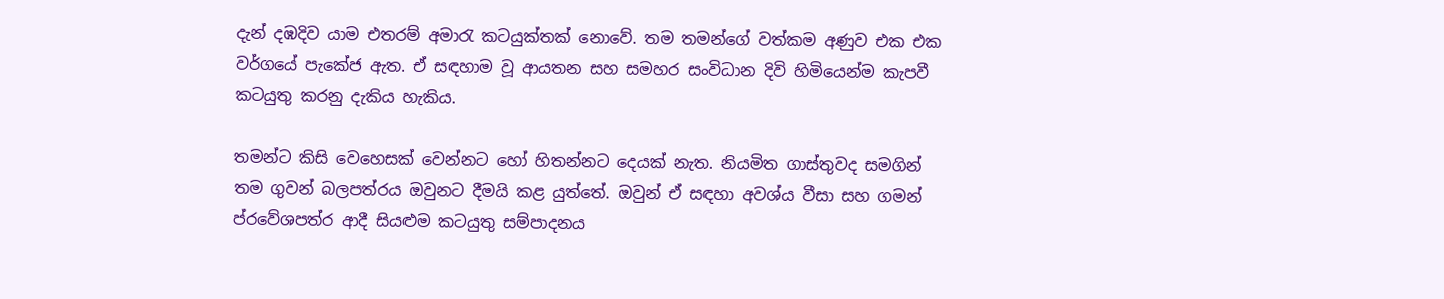දැන් දඹදිව යාම එතරම් අමාරැ කටයුක්තක් නොවේ. තම තමන්ගේ වත්කම අණුව එක එක වර්ගයේ පැකේජ ඇත. ඒ සඳහාම වූ ආයතන සහ සමහර සංවිධාන දිවි හිමියෙන්ම කැපවී කටයුතු කරනු දැකිය හැකිය.

තමන්ට කිසි වෙහෙසක් වෙන්නට හෝ හිතන්නට දෙයක් නැත. නියමිත ගාස්තුවද සමගින් තම ගුවන් බලපත්රය ඔවුනට දීමයි කළ යුත්තේ. ඔවුන් ඒ සඳහා අවශ්ය වීසා සහ ගමන් ප්රවේශපත්ර ආදී සියළුම කටයුතු සම්පාදනය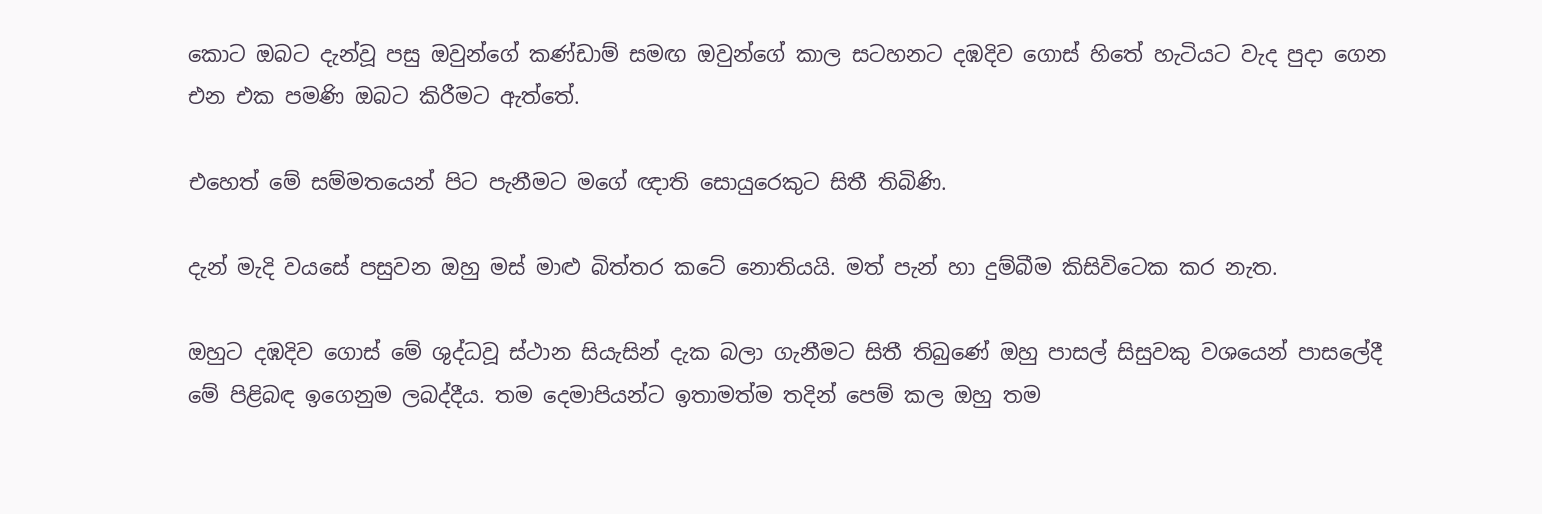කොට ඔබට දැන්වූ පසු ඔවුන්ගේ කණ්ඩාම් සමඟ ඔවුන්ගේ කාල සටහනට දඹදිව ගොස් හිතේ හැටියට වැද පුදා ගෙන එන එක පමණි ඔබට කිරීමට ඇත්තේ.

එහෙත් මේ සම්මතයෙන් පිට පැනීමට මගේ ඥාති සොයුරෙකුට සිතී තිබිණි.

දැන් මැදි වයසේ පසුවන ඔහු මස් මාළු බිත්තර කටේ නොතියයි. මත් පැන් හා දුම්බීම කිසිවිටෙක කර නැත.

ඔහුට දඹදිව ගොස් මේ ශුද්ධවූ ස්ථාන සියැසින් දැක බලා ගැනීමට සිතී තිබුණේ ඔහු පාසල් සිසුවකු වශයෙන් පාසලේදී මේ පිළිබඳ ඉගෙනුම ලබද්දීය. තම දෙමාපියන්ට ඉතාමත්ම තදින් පෙම් කල ඔහු තම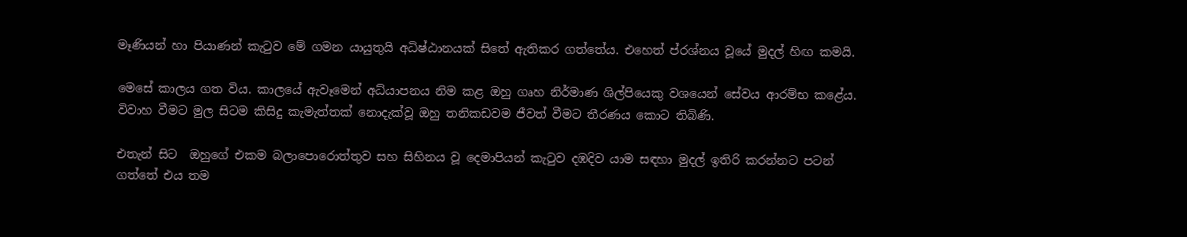මෑණියන් හා පියාණන් කැටුව මේ ගමන යායුතුයි අධිෂ්ඨානයක් සිතේ ඇතිකර ගත්තේය. එහෙත් ප්රශ්නය වූයේ මුදල් හිඟ කමයි.

මෙසේ කාලය ගත විය. කාලයේ ඇවෑමෙන් අධ්යාපනය නිම කළ ඔහු ගෘහ නිර්මාණ ශිල්පියෙකු වශයෙන් සේවය ආරම්භ කළේය. විවාහ වීමට මුල සිටම කිසිදු කැමැත්තක් නොදැක්වූ ඔහු තනිකඩවම ජීවත් වීමට තීරණය කොට තිබිණි.

එතැන් සිට  ඔහුගේ එකම බලාපොරොත්තුව සහ සිහිනය වූ දෙමාපියන් කැටුව දඹදිව යාම සඳහා මුදල් ඉතිරි කරන්නට පටන් ගත්තේ එය තම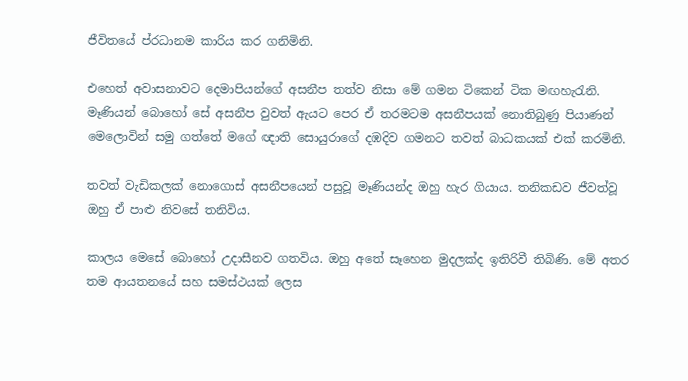ජීවිතයේ ප්රධානම කාරිය කර ගනිමිනි.

එහෙත් අවාසනාවට දෙමාපියන්ගේ අසනීප තත්ව නිසා මේ ගමන ටිකෙන් ටික මඟහැරැනි. මෑණියන් බොහෝ සේ අසනීප වුවත් ඇයට පෙර ඒ තරමටම අසනීපයක් නොතිබුණු පියාණන් මෙලොවින් සමු ගත්තේ මගේ ඥාති සොයුරාගේ දඹදිව ගමනට තවත් බාධකයක් එක් කරමිනි.

තවත් වැඩිකලක් නොගොස් අසනීපයෙන් පසුවූ මෑණියන්ද ඔහු හැර ගියාය. තනිකඩව ජීවත්වූ ඔහු ඒ පාළු නිවසේ තනිවිය.

කාලය මෙසේ බොහෝ උදාසීනව ගතවිය. ඔහු අතේ සෑහෙන මුදලක්ද ඉතිරිවී තිබිණි. මේ අතර තම ආයතනයේ සහ සමස්ථයක් ලෙස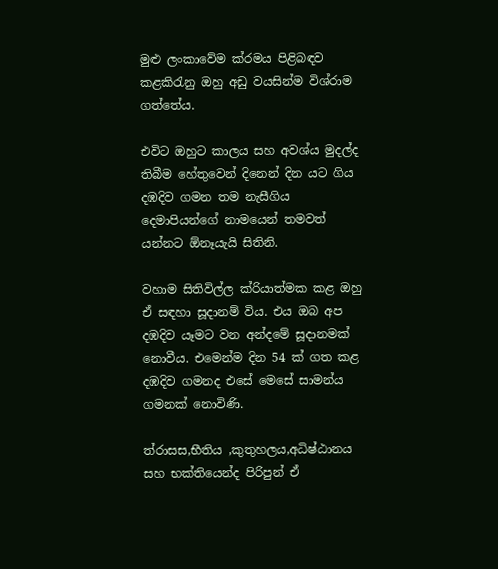මුළු ලංකාවේම ක්රමය පිළිබඳව කළකිරැනු ඔහු අඩු වයසින්ම විශ්රාම ගත්තේය.

එවිට ඔහුට කාලය සහ අවශ්ය මුදල්ද තිබීම හේතුවෙන් දිනෙන් දින යට ගිය දඹදිව ගමන තම නැසීගිය දෙමාපියන්ගේ නාමයෙන් තමවත් යන්නට ඕනෑයැයි සිතිනි.

වහාම සිතිවිල්ල ක්රියාත්මක කළ ඔහු ඒ සඳහා සූදානම් විය. එය ඔබ අප දඹදිව යෑමට වන අන්දමේ සූදානමක් නොවීය. එමෙන්ම දින 54 ක් ගත කළ දඹදිව ගමනද එසේ මෙසේ සාමන්ය ගමනක් නොවිණි.

ත්රාසස,භීතිය ,කුතුහලය,අධිෂ්ඨානය සහ භක්තියෙන්ද පිරිපුන් ඒ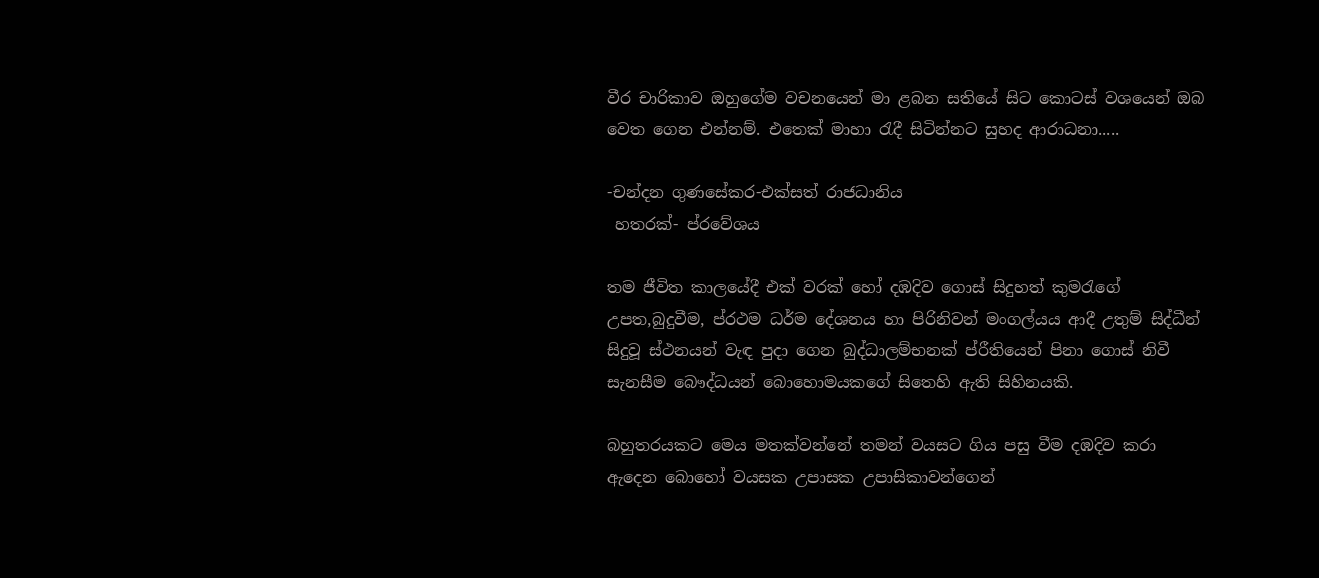වීර චාරිකාව ඔහුගේම වචනයෙන් මා ළබන සතියේ සිට කොටස් වශයෙන් ඔබ වෙත ගෙන එන්නම්. එතෙක් මාහා රැදී සිටින්නට සුහද ආරාධනා.....

-චන්දන ගුණසේකර-එක්සත් රාජධානිය
 හතරක්- ප්රවේශය

තම ජීවිත කාලයේදී එක් වරක් හෝ දඹදිව ගොස් සිදුහත් කුමරැගේ උපත,බුදුවීම, ප්රථම ධර්ම දේශනය හා පිරිනිවන් මංගල්යය ආදී උතුම් සිද්ධීන් සිදුවූ ස්ථනයන් වැඳ පුදා ගෙන බුද්ධාලම්භනක් ප්රීතියෙන් පිනා ගොස් නිවී සැනසීම බෞද්ධයන් බොහොමයකගේ සිතෙහි ඇති සිහිනයකි.

බහුතරයකට මෙය මතක්වන්නේ තමන් වයසට ගිය පසු වීම දඹදිව කරා ඇදෙන බොහෝ වයසක උපාසක උපාසිකාවන්ගෙන්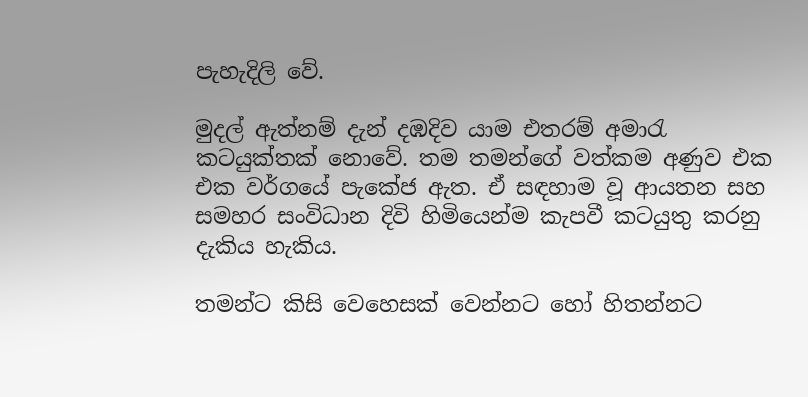පැහැදිලි වේ.

මුදල් ඇත්නම් දැන් දඹදිව යාම එතරම් අමාරැ කටයුක්තක් නොවේ. තම තමන්ගේ වත්කම අණුව එක එක වර්ගයේ පැකේජ ඇත. ඒ සඳහාම වූ ආයතන සහ සමහර සංවිධාන දිවි හිමියෙන්ම කැපවී කටයුතු කරනු දැකිය හැකිය.

තමන්ට කිසි වෙහෙසක් වෙන්නට හෝ හිතන්නට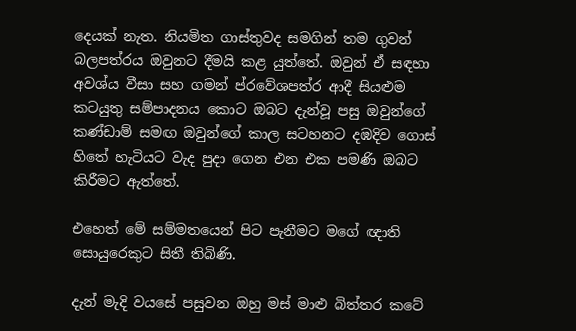දෙයක් නැත. නියමිත ගාස්තුවද සමගින් තම ගුවන් බලපත්රය ඔවුනට දීමයි කළ යුත්තේ. ඔවුන් ඒ සඳහා අවශ්ය වීසා සහ ගමන් ප්රවේශපත්ර ආදී සියළුම කටයුතු සම්පාදනය කොට ඔබට දැන්වූ පසු ඔවුන්ගේ කණ්ඩාම් සමඟ ඔවුන්ගේ කාල සටහනට දඹදිව ගොස් හිතේ හැටියට වැද පුදා ගෙන එන එක පමණි ඔබට කිරීමට ඇත්තේ.

එහෙත් මේ සම්මතයෙන් පිට පැනීමට මගේ ඥාති සොයුරෙකුට සිතී තිබිණි.

දැන් මැදි වයසේ පසුවන ඔහු මස් මාළු බිත්තර කටේ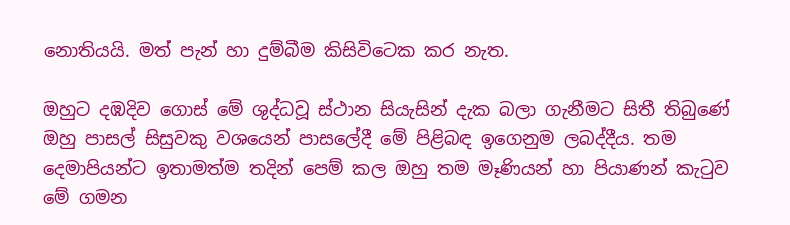නොතියයි. මත් පැන් හා දුම්බීම කිසිවිටෙක කර නැත.

ඔහුට දඹදිව ගොස් මේ ශුද්ධවූ ස්ථාන සියැසින් දැක බලා ගැනීමට සිතී තිබුණේ ඔහු පාසල් සිසුවකු වශයෙන් පාසලේදී මේ පිළිබඳ ඉගෙනුම ලබද්දීය. තම දෙමාපියන්ට ඉතාමත්ම තදින් පෙම් කල ඔහු තම මෑණියන් හා පියාණන් කැටුව මේ ගමන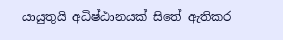යායුතුයි අධිෂ්ඨානයක් සිතේ ඇතිකර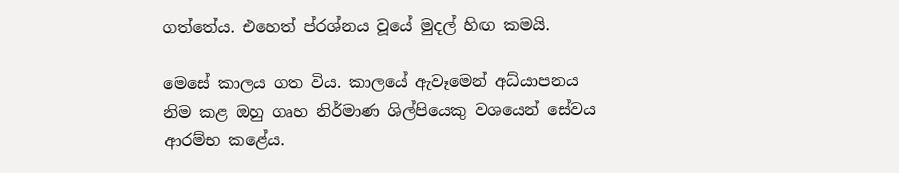ගත්තේය. එහෙත් ප්රශ්නය වූයේ මුදල් හිඟ කමයි.

මෙසේ කාලය ගත විය. කාලයේ ඇවෑමෙන් අධ්යාපනය නිම කළ ඔහු ගෘහ නිර්මාණ ශිල්පියෙකු වශයෙන් සේවය ආරම්භ කළේය.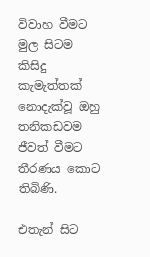විවාහ වීමට මුල සිටම කිසිදු කැමැත්තක් නොදැක්වූ ඔහු තනිකඩවම ජීවත් වීමට තීරණය කොට තිබිණි.

එතැන් සිට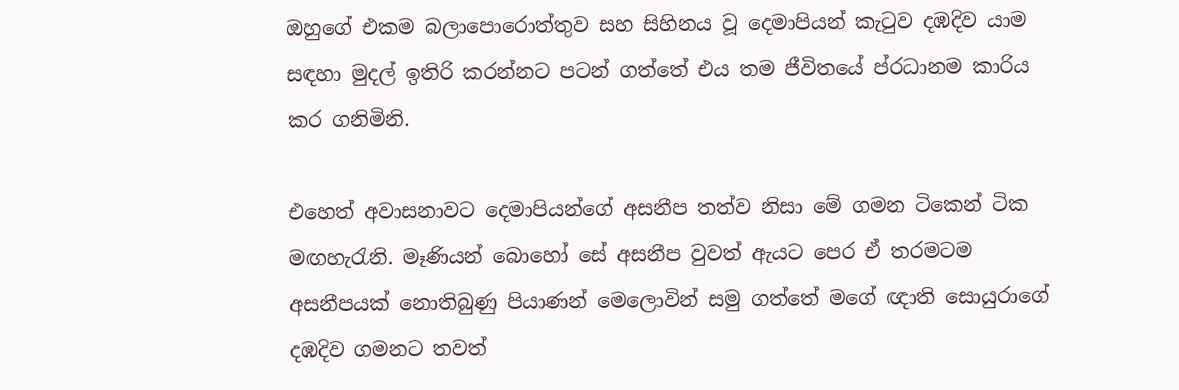ඔහුගේ එකම බලාපොරොත්තුව සහ සිහිනය වූ දෙමාපියන් කැටුව දඹදිව යාම සඳහා මුදල් ඉතිරි කරන්නට පටන් ගත්තේ එය තම ජීවිතයේ ප්රධානම කාරිය කර ගනිමිනි.

එහෙත් අවාසනාවට දෙමාපියන්ගේ අසනීප තත්ව නිසා මේ ගමන ටිකෙන් ටික මඟහැරැනි. මෑණියන් බොහෝ සේ අසනීප වුවත් ඇයට පෙර ඒ තරමටම අසනීපයක් නොතිබුණු පියාණන් මෙලොවින් සමු ගත්තේ මගේ ඥාති සොයුරාගේ දඹදිව ගමනට තවත්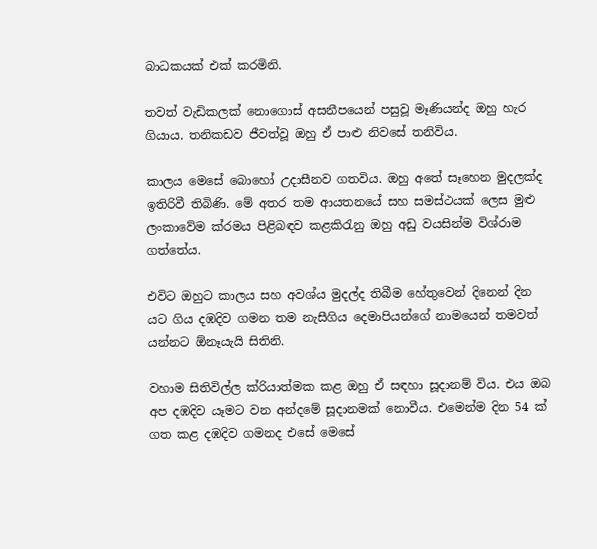බාධකයක් එක් කරමිනි.

තවත් වැඩිකලක් නොගොස් අසනීපයෙන් පසුවූ මෑණියන්ද ඔහු හැර ගියාය. තනිකඩව ජීවත්වූ ඔහු ඒ පාළු නිවසේ තනිවිය.

කාලය මෙසේ බොහෝ උදාසීනව ගතවිය. ඔහු අතේ සෑහෙන මුදලක්ද ඉතිරිවී තිබිණි. මේ අතර තම ආයතනයේ සහ සමස්ථයක් ලෙස මුළු ලංකාවේම ක්රමය පිළිබඳව කළකිරැනු ඔහු අඩු වයසින්ම විශ්රාම ගත්තේය.

එවිට ඔහුට කාලය සහ අවශ්ය මුදල්ද තිබීම හේතුවෙන් දිනෙන් දින යට ගිය දඹදිව ගමන තම නැසීගිය දෙමාපියන්ගේ නාමයෙන් තමවත් යන්නට ඕනෑයැයි සිතිනි.

වහාම සිතිවිල්ල ක්රියාත්මක කළ ඔහු ඒ සඳහා සූදානම් විය. එය ඔබ අප දඹදිව යෑමට වන අන්දමේ සූදානමක් නොවීය. එමෙන්ම දින 54 ක් ගත කළ දඹදිව ගමනද එසේ මෙසේ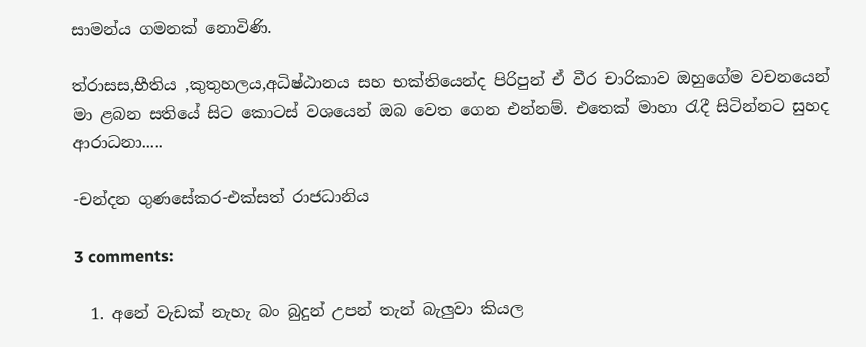සාමන්ය ගමනක් නොවිණි.

ත්රාසස,භීතිය ,කුතුහලය,අධිෂ්ඨානය සහ භක්තියෙන්ද පිරිපුන් ඒ වීර චාරිකාව ඔහුගේම වචනයෙන් මා ළබන සතියේ සිට කොටස් වශයෙන් ඔබ වෙත ගෙන එන්නම්. එතෙක් මාහා රැදී සිටින්නට සුහද ආරාධනා.....

-චන්දන ගුණසේකර-එක්සත් රාජධානිය

3 comments:

  1. අනේ වැඩක් නැහැ බං බුදුන් උපන් තැන් බැලුවා කියල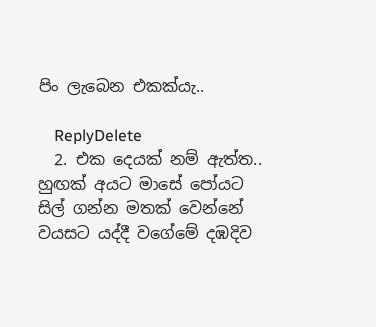පිං ලැබෙන එකක්යැ..

    ReplyDelete
  2. එක දෙයක් නම් ඇත්ත.. හුඟක් අයට මාසේ පෝයට සිල් ගන්න මතක් වෙන්නේ වයසට යද්දී වගේමේ දඹදිව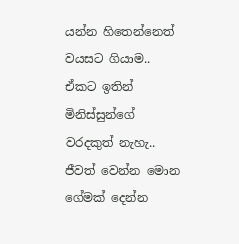යන්න හිතෙන්නෙත් වයසට ගියාම.. ඒකට ඉතින් මිනිස්සුන්ගේ වරදකුත් නැහැ.. ජීවත් වෙන්න මොන ගේමක් දෙන්න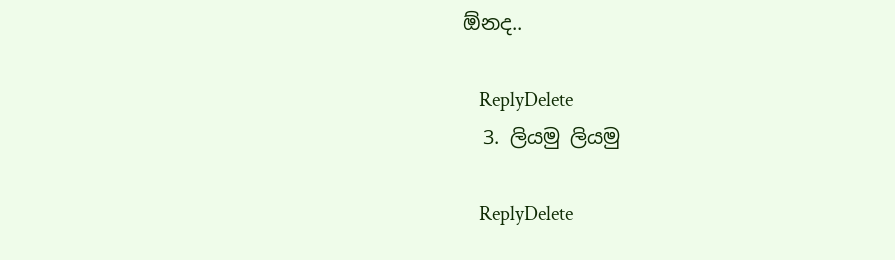ඕනද..

    ReplyDelete
  3. ලියමු ලියමු

    ReplyDelete